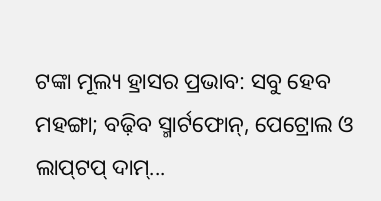ଟଙ୍କା ମୂଲ୍ୟ ହ୍ରାସର ପ୍ରଭାବ: ସବୁ ହେବ ମହଙ୍ଗା; ବଢ଼ିବ ସ୍ମାର୍ଟଫୋନ୍‌, ପେଟ୍ରୋଲ ଓ ଲାପ୍‌ଟପ୍ ଦାମ୍‌...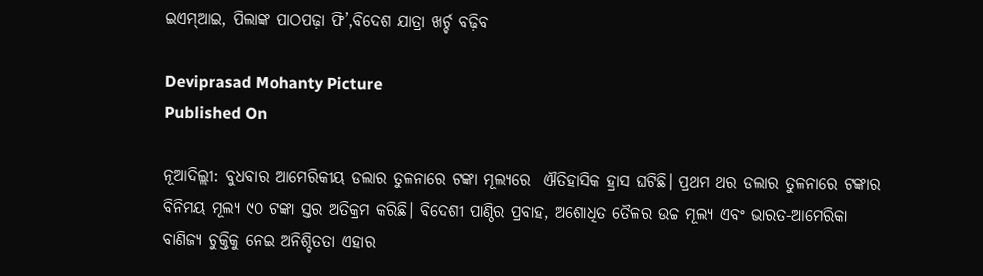ଇଏମ୍ଆଇ, ପିଲାଙ୍କ ପାଠପଢ଼ା ଫି’,ବିଦେଶ ଯାତ୍ରା ଖର୍ଚ୍ଚ ବଢ଼ିବ

Deviprasad Mohanty Picture
Published On

ନୂଆଦିଲ୍ଲୀ: ବୁଧବାର ଆମେରିକୀୟ ଡଲାର ତୁଳନାରେ ଟଙ୍କା ମୂଲ୍ୟରେ  ଐତିହାସିକ ହ୍ରାସ ଘଟିଛି। ପ୍ରଥମ ଥର ଡଲାର ତୁଳନାରେ ଟଙ୍କାର ବିନିମୟ ମୂଲ୍ୟ ୯୦ ଟଙ୍କା ସ୍ତର ଅତିକ୍ରମ କରିଛି। ବିଦେଶୀ ପାଣ୍ଠିର ପ୍ରବାହ, ଅଶୋଧିତ ତୈଳର ଉଚ୍ଚ ମୂଲ୍ୟ ଏବଂ ଭାରତ-ଆମେରିକା ବାଣିଜ୍ୟ ଚୁକ୍ତିକୁ ନେଇ ଅନିଶ୍ଚିତତା ଏହାର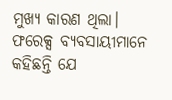ମୁଖ୍ୟ କାରଣ ଥିଲା। ଫରେକ୍ସ ବ୍ୟବସାୟୀମାନେ କହିଛନ୍ତି ଯେ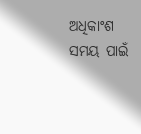ଅଧିକାଂଶ ସମୟ ପାଇଁ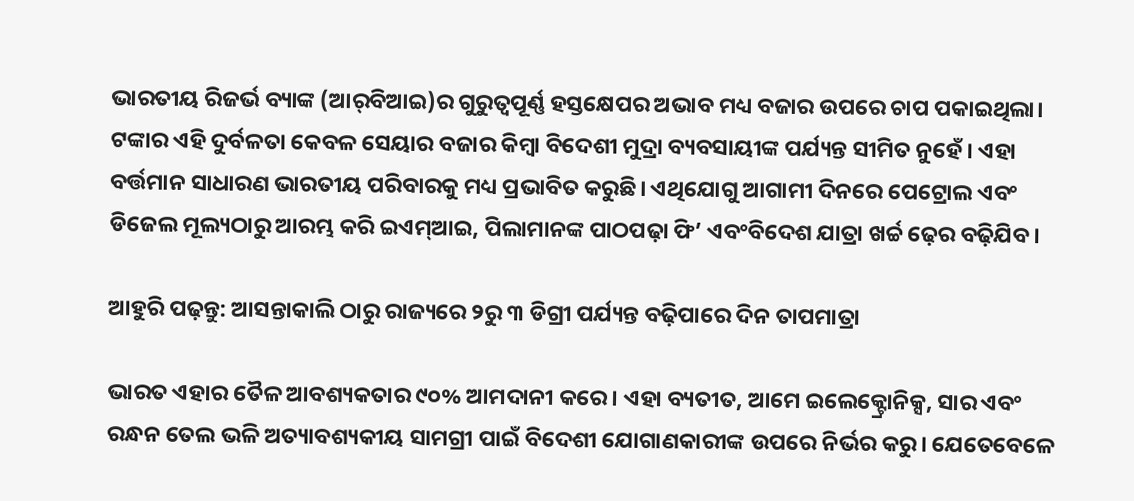ଭାରତୀୟ ରିଜର୍ଭ ବ୍ୟାଙ୍କ (ଆର୍‌ବିଆଇ)ର ଗୁରୁତ୍ୱପୂର୍ଣ୍ଣ ହସ୍ତକ୍ଷେପର ଅଭାବ ମଧ୍ୟ ବଜାର ଉପରେ ଚାପ ପକାଇଥିଲା। ଟଙ୍କାର ଏହି ଦୁର୍ବଳତା କେବଳ ସେୟାର ବଜାର କିମ୍ବା ବିଦେଶୀ ମୁଦ୍ରା ବ୍ୟବସାୟୀଙ୍କ ପର୍ଯ୍ୟନ୍ତ ସୀମିତ ନୁହେଁ। ଏହା ବର୍ତ୍ତମାନ ସାଧାରଣ ଭାରତୀୟ ପରିବାରକୁ ମଧ୍ୟ ପ୍ରଭାବିତ କରୁଛି। ଏଥିଯୋଗୁ ଆଗାମୀ ଦିନରେ ପେଟ୍ରୋଲ ଏବଂ ଡିଜେଲ ମୂଲ୍ୟଠାରୁ ଆରମ୍ଭ କରି ଇଏମ୍ଆଇ, ପିଲାମାନଙ୍କ ପାଠପଢ଼ା ଫି’ ଏବଂବିଦେଶ ଯାତ୍ରା ଖର୍ଚ୍ଚ ଢ଼େର ବଢ଼ିଯିବ।

ଆହୁରି ପଢ଼ନ୍ତୁ: ଆସନ୍ତାକାଲି ଠାରୁ ରାଜ୍ୟରେ ୨ରୁ ୩ ଡିଗ୍ରୀ ପର୍ଯ୍ୟନ୍ତ ବଢ଼ିପାରେ ଦିନ ତାପମାତ୍ରା

ଭାରତ ଏହାର ତୈଳ ଆବଶ୍ୟକତାର ୯୦% ଆମଦାନୀ କରେ। ଏହା ବ୍ୟତୀତ, ଆମେ ଇଲେକ୍ଟ୍ରୋନିକ୍ସ, ସାର ଏବଂ ରନ୍ଧନ ତେଲ ଭଳି ଅତ୍ୟାବଶ୍ୟକୀୟ ସାମଗ୍ରୀ ପାଇଁ ବିଦେଶୀ ଯୋଗାଣକାରୀଙ୍କ ଉପରେ ନିର୍ଭର କରୁ। ଯେତେବେଳେ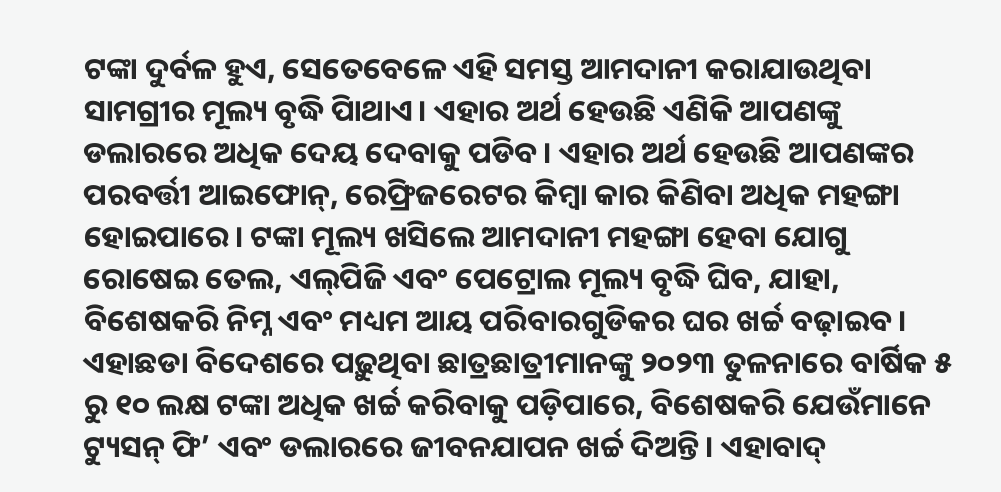ଟଙ୍କା ଦୁର୍ବଳ ହୁଏ, ସେତେବେଳେ ଏହି ସମସ୍ତ ଆମଦାନୀ କରାଯାଉଥିବା ସାମଗ୍ରୀର ମୂଲ୍ୟ ବୃଦ୍ଧି ପାିଥାଏ। ଏହାର ଅର୍ଥ ହେଉଛି ଏଣିକି ଆପଣଙ୍କୁ ଡଲାରରେ ଅଧିକ ଦେୟ ଦେବାକୁ ପଡିବ। ଏହାର ଅର୍ଥ ହେଉଛି ଆପଣଙ୍କର ପରବର୍ତ୍ତୀ ଆଇଫୋନ୍‌, ରେଫ୍ରିଜରେଟର କିମ୍ବା କାର କିଣିବା ଅଧିକ ମହଙ୍ଗା ହୋଇପାରେ। ଟଙ୍କା ମୂଲ୍ୟ ଖସିଲେ ଆମଦାନୀ ମହଙ୍ଗା ହେବା ଯୋଗୁ ରୋଷେଇ ତେଲ, ଏଲ୍‌ପିଜି ଏବଂ ପେଟ୍ରୋଲ ମୂଲ୍ୟ ବୃଦ୍ଧି ଘିବ, ଯାହା, ବିଶେଷକରି ନିମ୍ନ ଏବଂ ମଧ୍ୟମ ଆୟ ପରିବାରଗୁଡିକର ଘର ଖର୍ଚ୍ଚ ବଢ଼ାଇବ। ଏହାଛଡା ବିଦେଶରେ ପଢ଼ୁଥିବା ଛାତ୍ରଛାତ୍ରୀମାନଙ୍କୁ ୨୦୨୩ ତୁଳନାରେ ବାର୍ଷିକ ୫ ରୁ ୧୦ ଲକ୍ଷ ଟଙ୍କା ଅଧିକ ଖର୍ଚ୍ଚ କରିବାକୁ ପଡ଼ିପାରେ, ବିଶେଷକରି ଯେଉଁମାନେ ଟ୍ୟୁସନ୍ ଫି’ ଏବଂ ଡଲାରରେ ଜୀବନଯାପନ ଖର୍ଚ୍ଚ ଦିଅନ୍ତି। ଏହାବାଦ୍‌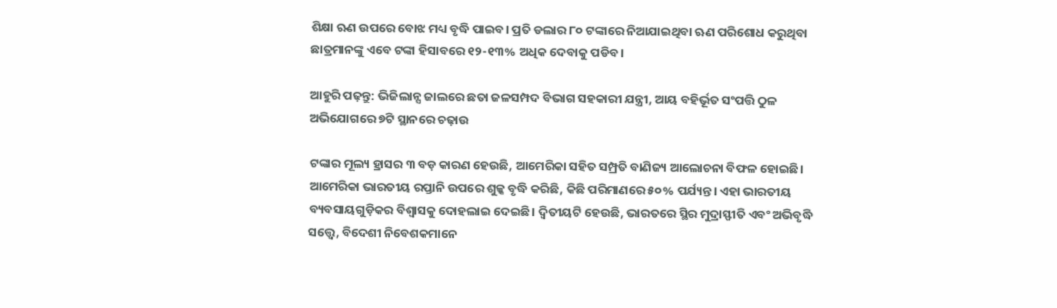ଶିକ୍ଷା ଋଣ ଉପରେ ବୋଝ ମଧ୍ୟ ବୃଦ୍ଧି ପାଇବ। ପ୍ରତି ଡଲାର ୮୦ ଟଙ୍କାରେ ନିଆଯାଇଥିବା ଋଣ ପରିଶୋଧ କରୁଥିବା ଛାତ୍ରମାନଙ୍କୁ ଏବେ ଟଙ୍କା ହିସାବରେ ୧୨-୧୩% ଅଧିକ ଦେବାକୁ ପଡିବ।

ଆହୁରି ପଢ଼ନ୍ତୁ: ଭିଜିଲାନ୍ସ ଜାଲରେ ଛତା ଜଳସମ୍ପଦ ବିଭାଗ ସହକାରୀ ଯନ୍ତ୍ରୀ, ଆୟ ବହିର୍ଭୂତ ସଂପତ୍ତି ଠୁଳ ଅଭିଯୋଗରେ ୭ଟି ସ୍ଥାନରେ ଚଢ଼ାଉ

ଟଙ୍କାର ମୂଲ୍ୟ ହ୍ରାସର ୩ ବଡ଼ କାରଣ ହେଉଛି, ଆମେରିକା ସହିତ ସମ୍ପ୍ରତି ବାଣିଜ୍ୟ ଆଲୋଚନା ବିଫଳ ହୋଇଛି। ଆମେରିକା ଭାରତୀୟ ରପ୍ତାନି ଉପରେ ଶୁଳ୍କ ବୃଦ୍ଧି କରିଛି, କିଛି ପରିମାଣରେ ୫୦% ପର୍ଯ୍ୟନ୍ତ। ଏହା ଭାରତୀୟ ବ୍ୟବସାୟଗୁଡ଼ିକର ବିଶ୍ୱାସକୁ ଦୋହଲାଇ ଦେଇଛି। ଦ୍ବିତୀୟଟି ହେଉଛି, ଭାରତରେ ସ୍ଥିର ମୁଦ୍ରାସ୍ଫୀତି ଏବଂ ଅଭିବୃଦ୍ଧି ସତ୍ତ୍ୱେ, ବିଦେଶୀ ନିବେଶକମାନେ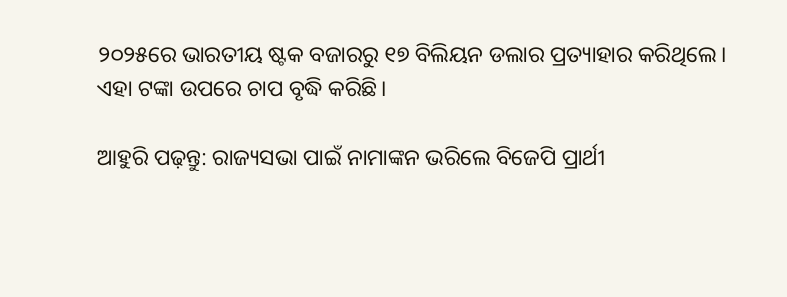୨୦୨୫ରେ ଭାରତୀୟ ଷ୍ଟକ ବଜାରରୁ ୧୭ ବିଲିୟନ ଡଲାର ପ୍ରତ୍ୟାହାର କରିଥିଲେ। ଏହା ଟଙ୍କା ଉପରେ ଚାପ ବୃଦ୍ଧି କରିଛି।

ଆହୁରି ପଢ଼ନ୍ତୁ: ରାଜ୍ୟସଭା ପାଇଁ ନାମାଙ୍କନ ଭରିଲେ ବିଜେପି ପ୍ରାର୍ଥୀ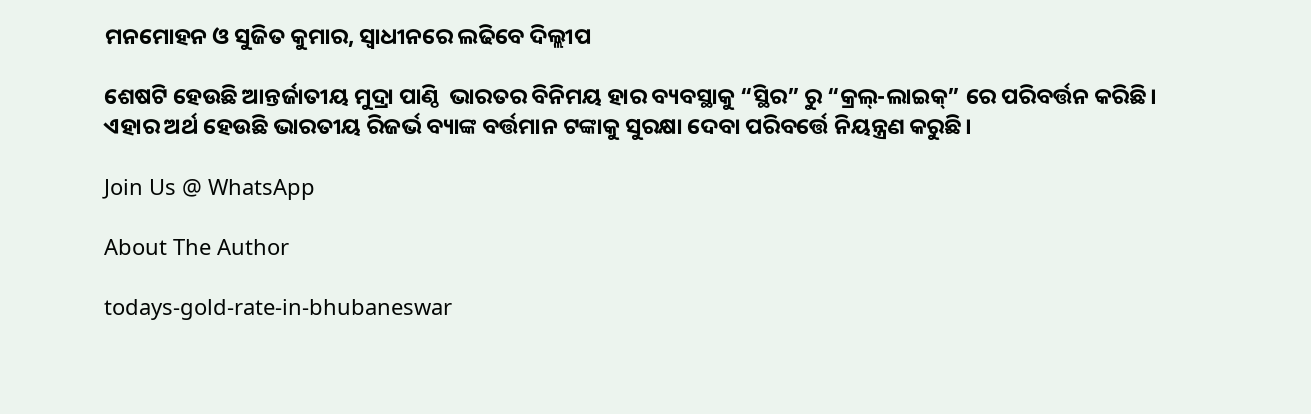ମନମୋହନ ଓ ସୁଜିତ କୁମାର, ସ୍ଵାଧୀନରେ ଲଢିବେ ଦିଲ୍ଲୀପ

ଶେଷଟି ହେଉଛି ଆନ୍ତର୍ଜାତୀୟ ମୁଦ୍ରା ପାଣ୍ଠି  ଭାରତର ବିନିମୟ ହାର ବ୍ୟବସ୍ଥାକୁ “ସ୍ଥିର” ରୁ “କ୍ରଲ୍-ଲାଇକ୍” ରେ ପରିବର୍ତ୍ତନ କରିଛି। ଏହାର ଅର୍ଥ ହେଉଛି ଭାରତୀୟ ରିଜର୍ଭ ବ୍ୟାଙ୍କ ବର୍ତ୍ତମାନ ଟଙ୍କାକୁ ସୁରକ୍ଷା ଦେବା ପରିବର୍ତ୍ତେ ନିୟନ୍ତ୍ରଣ କରୁଛି।

Join Us @ WhatsApp

About The Author

todays-gold-rate-in-bhubaneswar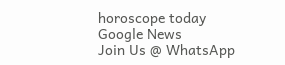horoscope today
Google News
Join Us @ WhatsApp